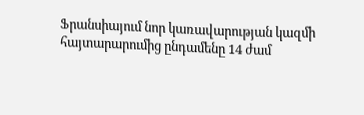Ֆրանսիայում նոր կառավարության կազմի հայտարարումից ընդամենը 14 ժամ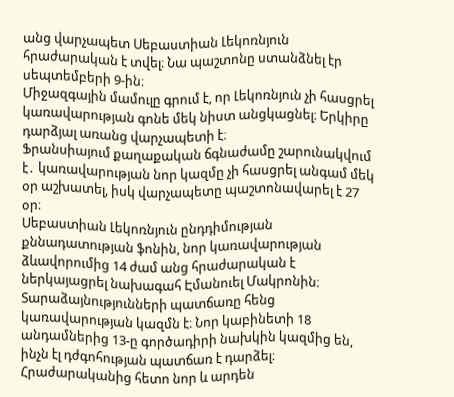անց վարչապետ Սեբաստիան Լեկոռնյուն հրաժարական է տվել։ Նա պաշտոնը ստանձնել էր սեպտեմբերի 9-ին։
Միջազգային մամուլը գրում է, որ Լեկոռնյուն չի հասցրել կառավարության գոնե մեկ նիստ անցկացնել։ Երկիրը դարձյալ առանց վարչապետի է։
Ֆրանսիայում քաղաքական ճգնաժամը շարունակվում է․ կառավարության նոր կազմը չի հասցրել անգամ մեկ օր աշխատել, իսկ վարչապետը պաշտոնավարել է 27 օր։
Սեբաստիան Լեկոռնյուն ընդդիմության քննադատության ֆոնին, նոր կառավարության ձևավորումից 14 ժամ անց հրաժարական է ներկայացրել նախագահ Էմանուել Մակրոնին։ Տարաձայնությունների պատճառը հենց կառավարության կազմն է։ Նոր կաբինետի 18 անդամներից 13-ը գործադիրի նախկին կազմից են, ինչն էլ դժգոհության պատճառ է դարձել։ Հրաժարականից հետո նոր և արդեն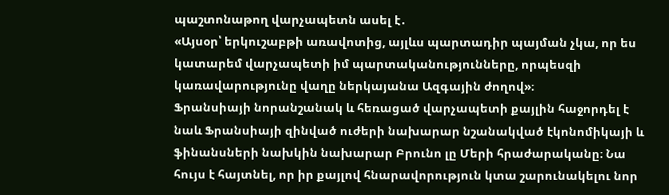պաշտոնաթող վարչապետն ասել է․
«Այսօր՝ երկուշաբթի առավոտից, այլևս պարտադիր պայման չկա, որ ես կատարեմ վարչապետի իմ պարտականությունները, որպեսզի կառավարությունը վաղը ներկայանա Ազգային ժողով»։
Ֆրանսիայի նորանշանակ և հեռացած վարչապետի քայլին հաջորդել է նաև Ֆրանսիայի զինված ուժերի նախարար նշանակված էկոնոմիկայի և ֆինանսների նախկին նախարար Բրունո լը Մերի հրաժարականը։ Նա հույս է հայտնել, որ իր քայլով հնարավորություն կտա շարունակելու նոր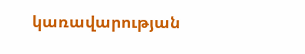կառավարության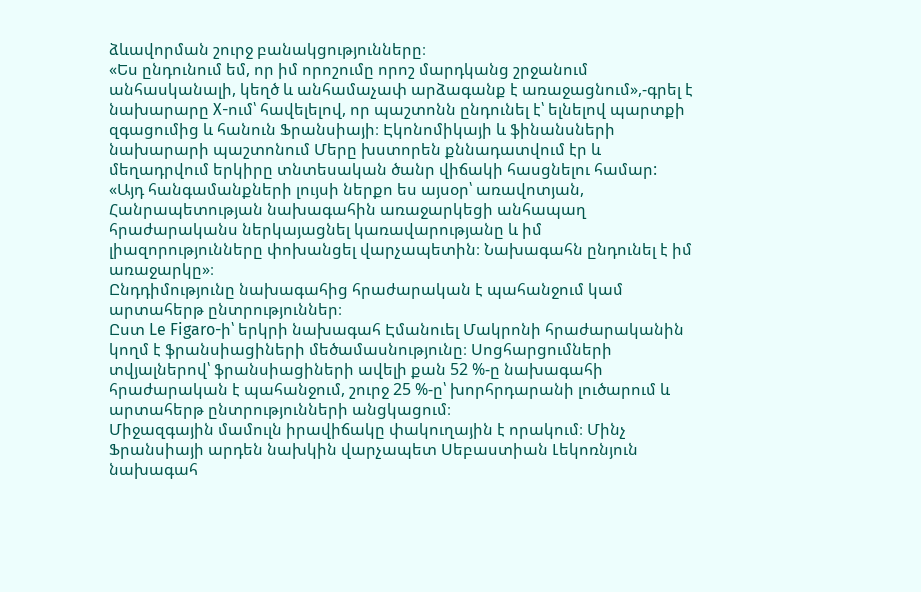ձևավորման շուրջ բանակցությունները։
«Ես ընդունում եմ, որ իմ որոշումը որոշ մարդկանց շրջանում անհասկանալի, կեղծ և անհամաչափ արձագանք է առաջացնում»,-գրել է նախարարը X-ում՝ հավելելով, որ պաշտոնն ընդունել է՝ ելնելով պարտքի զգացումից և հանուն Ֆրանսիայի։ Էկոնոմիկայի և ֆինանսների նախարարի պաշտոնում Մերը խստորեն քննադատվում էր և մեղադրվում երկիրը տնտեսական ծանր վիճակի հասցնելու համար:
«Այդ հանգամանքների լույսի ներքո ես այսօր՝ առավոտյան, Հանրապետության նախագահին առաջարկեցի անհապաղ հրաժարականս ներկայացնել կառավարությանը և իմ լիազորությունները փոխանցել վարչապետին։ Նախագահն ընդունել է իմ առաջարկը»։
Ընդդիմությունը նախագահից հրաժարական է պահանջում կամ արտահերթ ընտրություններ։
Ըստ Le Figaro-ի՝ երկրի նախագահ Էմանուել Մակրոնի հրաժարականին կողմ է ֆրանսիացիների մեծամասնությունը։ Սոցհարցումների տվյալներով՝ ֆրանսիացիների ավելի քան 52 %-ը նախագահի հրաժարական է պահանջում, շուրջ 25 %-ը՝ խորհրդարանի լուծարում և արտահերթ ընտրությունների անցկացում։
Միջազգային մամուլն իրավիճակը փակուղային է որակում։ Մինչ Ֆրանսիայի արդեն նախկին վարչապետ Սեբաստիան Լեկոռնյուն նախագահ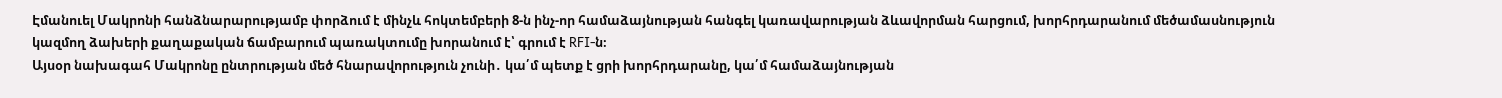Էմանուել Մակրոնի հանձնարարությամբ փորձում է մինչև հոկտեմբերի 8-ն ինչ-որ համաձայնության հանգել կառավարության ձևավորման հարցում, խորհրդարանում մեծամասնություն կազմող ձախերի քաղաքական ճամբարում պառակտումը խորանում է՝ գրում է RFI-ն։
Այսօր նախագահ Մակրոնը ընտրության մեծ հնարավորություն չունի․ կա՛մ պետք է ցրի խորհրդարանը, կա՛մ համաձայնության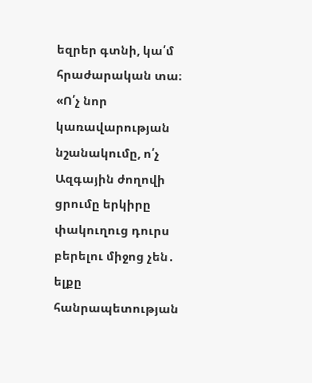եզրեր գտնի, կա՛մ հրաժարական տա։
«Ո՛չ նոր կառավարության նշանակումը, ո՛չ Ազգային ժողովի ցրումը երկիրը փակուղուց դուրս բերելու միջոց չեն․ ելքը հանրապետության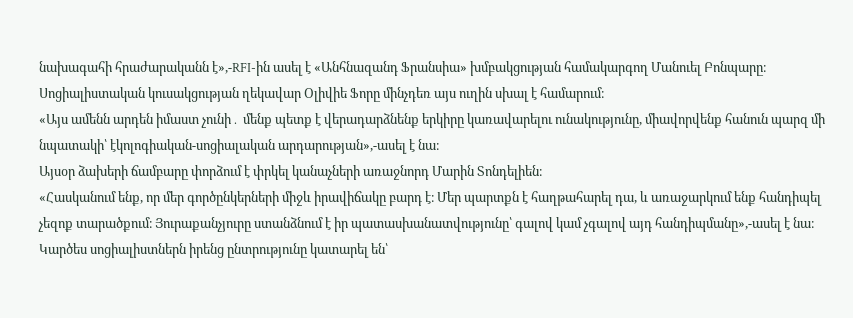նախագահի հրաժարականն է»,-RFI-ին ասել է «Անհնազանդ Ֆրանսիա» խմբակցության համակարգող Մանուել Բոնպարը։
Սոցիալիստական կուսակցության ղեկավար Օլիվիե Ֆորը մինչդեռ այս ուղին սխալ է համարում։
«Այս ամենն արդեն իմաստ չունի․ մենք պետք է վերադարձնենք երկիրը կառավարելու ունակությունը, միավորվենք հանուն պարզ մի նպատակի՝ էկոլոգիական-սոցիալական արդարության»,-ասել է նա։
Այսօր ձախերի ճամբարը փորձում է փրկել կանաչների առաջնորդ Մարին Տոնդելիեն։
«Հասկանում ենք, որ մեր գործընկերների միջև իրավիճակը բարդ է։ Մեր պարտքն է հաղթահարել դա, և առաջարկում ենք հանդիպել չեզոք տարածքում։ Յուրաքանչյուրը ստանձնում է իր պատասխանատվությունը՝ գալով կամ չգալով այդ հանդիպմանը»,-ասել է նա։
Կարծես սոցիալիստներն իրենց ընտրությունը կատարել են՝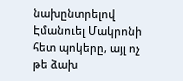նախընտրելով Էմանուել Մակրոնի հետ պոկերը, այլ ոչ թե ձախ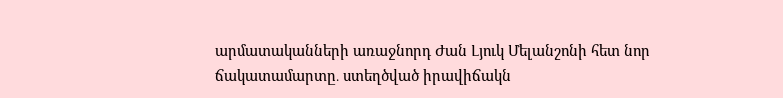արմատականների առաջնորդ Ժան Լյուկ Մելանշոնի հետ նոր ճակատամարտը․ ստեղծված իրավիճակն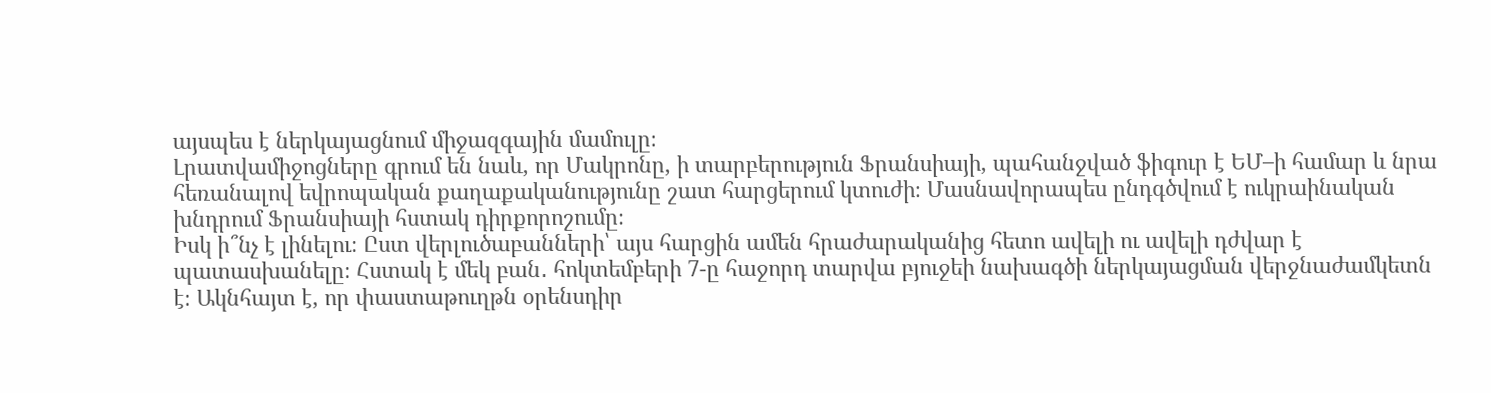այսպես է ներկայացնում միջազգային մամուլը։
Լրատվամիջոցները գրում են նաև, որ Մակրոնը, ի տարբերություն Ֆրանսիայի, պահանջված ֆիգուր է ԵՄ–ի համար և նրա հեռանալով եվրոպական քաղաքականությունը շատ հարցերում կտուժի։ Մասնավորապես ընդգծվում է ուկրաինական խնդրում Ֆրանսիայի հստակ դիրքորոշումը։
Իսկ ի՞նչ է լինելու։ Ըստ վերլուծաբանների՝ այս հարցին ամեն հրաժարականից հետո ավելի ու ավելի դժվար է պատասխանելը։ Հստակ է մեկ բան․ հոկտեմբերի 7-ը հաջորդ տարվա բյուջեի նախագծի ներկայացման վերջնաժամկետն է։ Ակնհայտ է, որ փաստաթուղթն օրենսդիր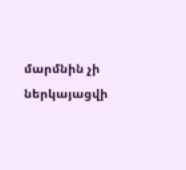մարմնին չի ներկայացվի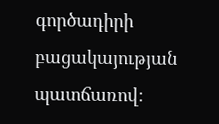գործադիրի բացակայության պատճառով։